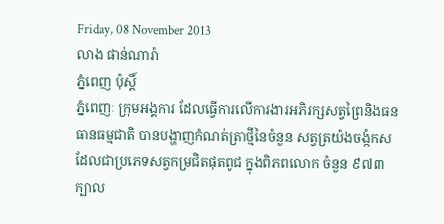Friday, 08 November 2013
លាង ផាន់ណារ៉ា
ភ្នំពេញ ប៉ុស្តិ៍
ភ្នំពេញៈ ក្រុមអង្គការ ដែលធ្វើការលើការងារអភិរក្សសត្វព្រៃនិងធនធានធម្មជាតិ បានបង្ហាញកំណត់ត្រាថ្មីនៃចំនួន សត្វត្រយ៉ងចង្កំកស ដែលជាប្រភេទសត្វកម្រជិតផុតពូជ ក្នុងពិភពលោក ចំនួន ៩៧៣ ក្បាល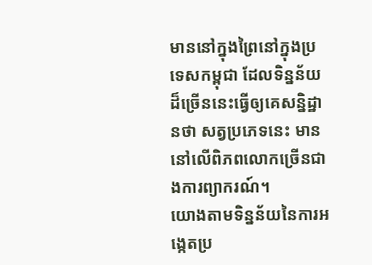មាននៅក្នុងព្រៃនៅក្នុងប្រទេសកម្ពុជា ដែលទិន្នន័យដ៏ច្រើននេះធ្វើឲ្យគេសន្និដ្ឋានថា សត្វប្រភេទនេះ មាននៅលើពិភពលោកច្រើនជាងការព្យាករណ៍។
យោងតាមទិន្នន័យនៃការអង្កេតប្រ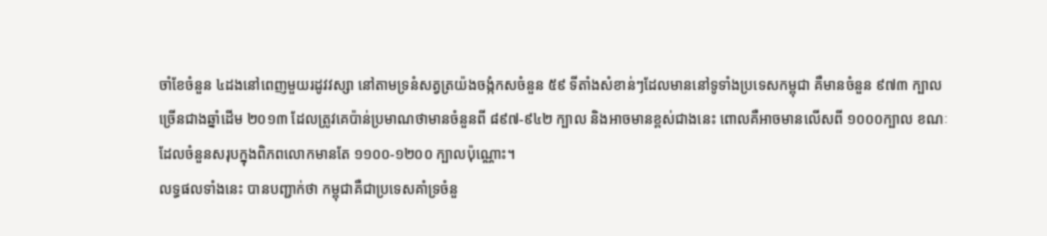ចាំខែចំនួន ៤ដងនៅពេញមួយរដូវវស្សា នៅតាមទ្រនំសត្វត្រយ៉ងចង្កំកសចំនួន ៥៩ ទីតាំងសំខាន់ៗដែលមាននៅទូទាំងប្រទេសកម្ពុជា គឺមានចំនួន ៩៧៣ ក្បាល ច្រើនជាងឆ្នាំដើម ២០១៣ ដែលត្រូវគេប៉ាន់ប្រមាណថាមានចំនួនពី ៨៩៧-៩៤២ ក្បាល និងអាចមានខ្ពស់ជាងនេះ ពោលគឺអាចមានលើសពី ១០០០ក្បាល ខណៈដែលចំនួនសរុបក្នុងពិភពលោកមានតែ ១១០០-១២០០ ក្បាលប៉ុណ្ណោះ។
លទ្ធផលទាំងនេះ បានបញ្ជាក់ថា កម្ពុជាគឺជាប្រទេសគាំទ្រចំនួ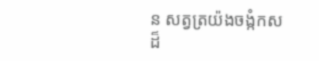ន សត្វត្រយ៉ងចង្កំកស ដ៏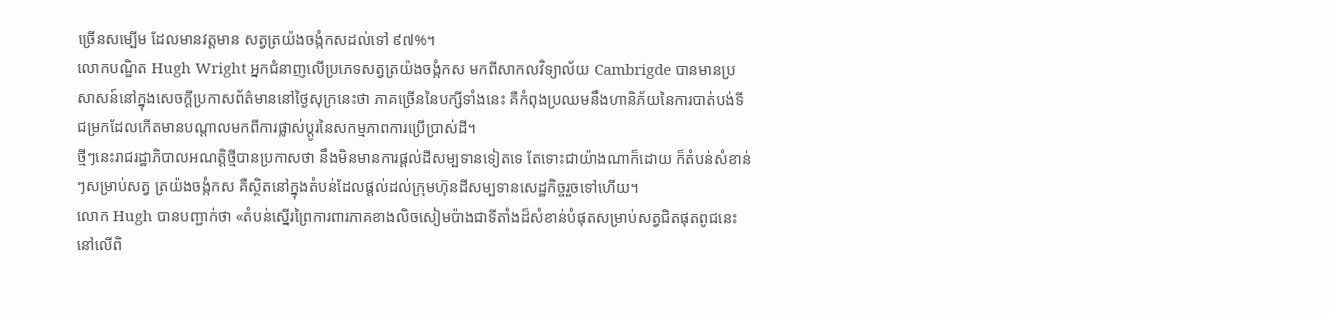ច្រើនសម្បើម ដែលមានវត្តមាន សត្វត្រយ៉ងចង្កំកសដល់ទៅ ៩៧%។
លោកបណ្ឌិត Hugh Wright អ្នកជំនាញលើប្រភេទសត្វត្រយ៉ងចង្កំកស មកពីសាកលវិទ្យាល័យ Cambrigde បានមានប្រសាសន៍នៅក្នុងសេចក្តីប្រកាសព័ត៌មាននៅថ្ងៃសុក្រនេះថា ភាគច្រើននៃបក្សីទាំងនេះ គឺកំពុងប្រឈមនឹងហានិភ័យនៃការបាត់បង់ទីជម្រកដែលកើតមានបណ្តាលមកពីការផ្លាស់ប្តូរនៃសកម្មភាពការប្រើប្រាស់ដី។
ថ្មីៗនេះរាជរដ្ឋាភិបាលអណត្តិថ្មីបានប្រកាសថា នឹងមិនមានការផ្តល់ដីសម្បទានទៀតទេ តែទោះជាយ៉ាងណាក៏ដោយ ក៏តំបន់សំខាន់ៗសម្រាប់សត្វ ត្រយ៉ងចង្កំកស គឺស្ថិតនៅក្នុងតំបន់ដែលផ្តល់ដល់ក្រុមហ៊ុនដីសម្បទានសេដ្ឋកិច្ចរួចទៅហើយ។
លោក Hugh បានបញ្ជាក់ថា «តំបន់ស្នើរព្រៃការពារភាគខាងលិចសៀមប៉ាងជាទីតាំងដ៏សំខាន់បំផុតសម្រាប់សត្វជិតផុតពូជនេះ នៅលើពិ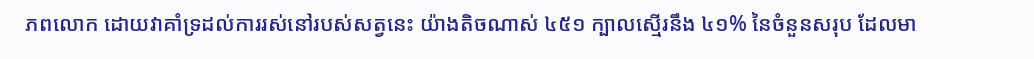ភពលោក ដោយវាគាំទ្រដល់ការរស់នៅរបស់សត្វនេះ យ៉ាងតិចណាស់ ៤៥១ ក្បាលស្មើរនឹង ៤១% នៃចំនួនសរុប ដែលមា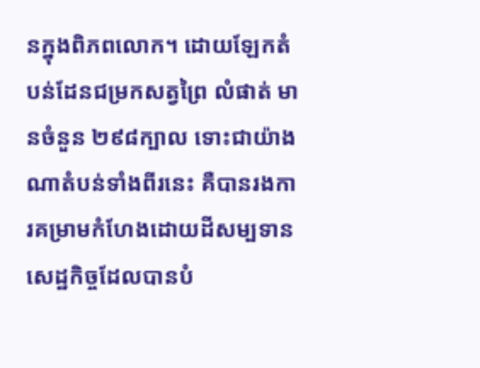នក្នុងពិភពលោក។ ដោយឡែកតំបន់ដែនជម្រកសត្វព្រៃ លំផាត់ មានចំនួន ២៩៨ក្បាល ទោះជាយ៉ាងណាតំបន់ទាំងពីរនេះ គឺបានរងការគម្រាមកំហែងដោយដីសម្បទានសេដ្ឋកិច្ចដែលបានបំ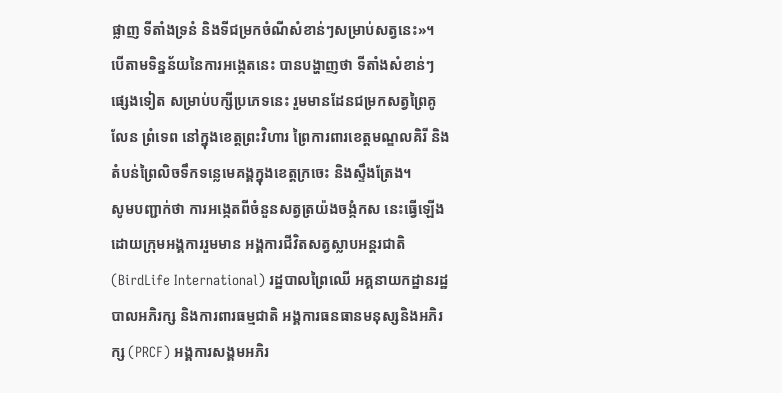ផ្លាញ ទីតាំងទ្រនំ និងទីជម្រកចំណីសំខាន់ៗសម្រាប់សត្វនេះ»។
បើតាមទិន្នន័យនៃការអង្កេតនេះ បានបង្ហាញថា ទីតាំងសំខាន់ៗផ្សេងទៀត សម្រាប់បក្សីប្រភេទនេះ រួមមានដែនជម្រកសត្វព្រៃគូលែន ព្រំទេព នៅក្នុងខេត្តព្រះវិហារ ព្រៃការពារខេត្តមណ្ឌលគិរី និងតំបន់ព្រៃលិចទឹកទន្លេមេគង្គក្នុងខេត្តក្រចេះ និងស្ទឹងត្រែង។
សូមបញ្ជាក់ថា ការអង្កេតពីចំនួនសត្វត្រយ៉ងចង្កំកស នេះធ្វើឡើងដោយក្រុមអង្គការរួមមាន អង្គការជីវិតសត្វស្លាបអន្តរជាតិ (BirdLife International) រដ្ឋបាលព្រៃឈើ អគ្គនាយកដ្ឋានរដ្ឋបាលអភិរក្ស និងការពារធម្មជាតិ អង្គការធនធានមនុស្សនិងអភិរក្ស (PRCF) អង្គការសង្គមអភិរ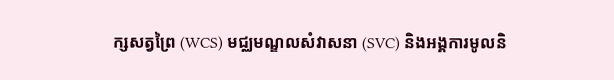ក្សសត្វព្រៃ (WCS) មជ្ឈមណ្ឌលសំវាសនា (SVC) និងអង្គការមូលនិ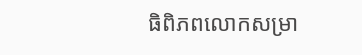ធិពិភពលោកសម្រា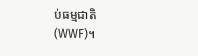ប់ធម្មជាតិ (WWF)។